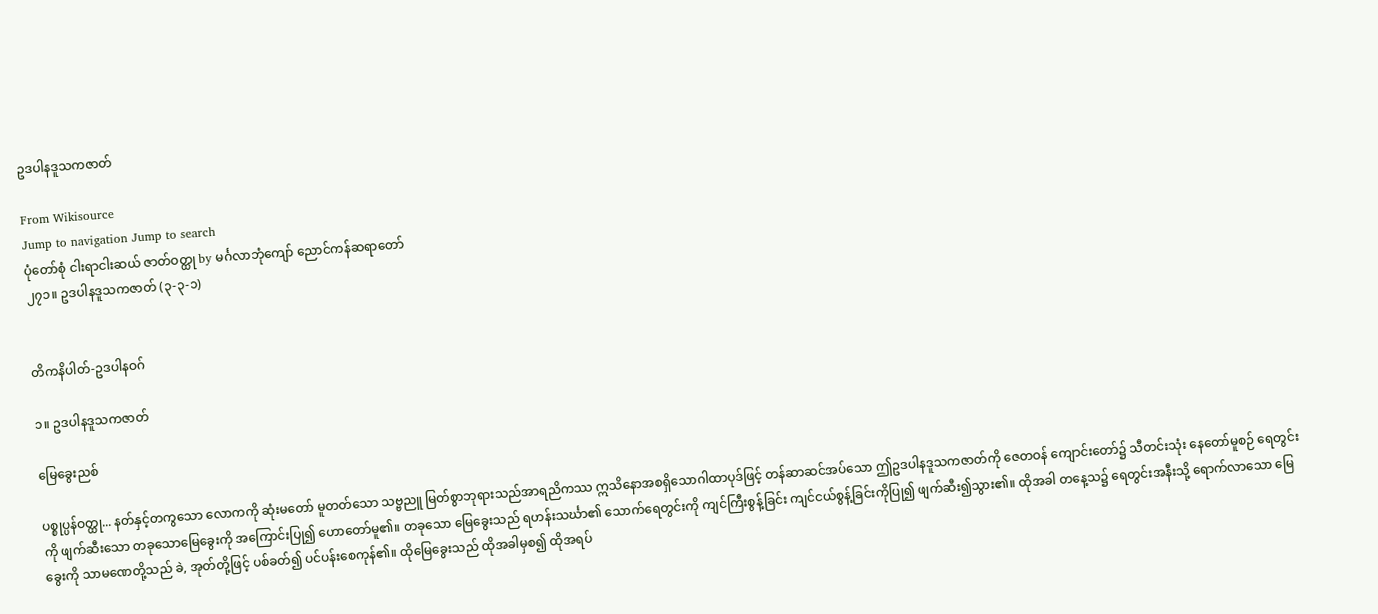ဥဒပါနဒူသကဇာတ်

From Wikisource
Jump to navigation Jump to search
ပုံတော်စုံ ငါးရာငါးဆယ် ဇာတ်ဝတ္ထု by မင်္ဂလာဘုံကျော် ညောင်ကန်ဆရာတော်
၂၇၁။ ဥဒပါနဒူသကဇာတ် (၃-၃-၁)


တိကနိပါတ်-ဥဒပါနဝဂ်

၁။ ဥဒပါနဒူသကဇာတ်

မြေခွေးညစ်

ပစ္စုပ္ပန်ဝတ္ထု... နတ်နှင့်တကွသော လောကကို ဆုံးမတော် မူတတ်သော သဗ္ဗညူ မြတ်စွာဘုရားသည်အာရညိကဿ ဣသိနောအစရှိသောဂါထာပုဒ်ဖြင့် တန်ဆာဆင်အပ်သော ဤဥဒပါနဒူသကဇာတ်ကို ဇေတဝန် ကျောင်းတော်၌ သီတင်းသုံး နေတော်မူစဉ် ရေတွင်းကို ဖျက်ဆီးသော တခုသောမြေခွေးကို အကြောင်းပြု၍ ဟောတော်မူ၏။ တခုသော မြေခွေးသည် ရဟန်းသင်္ဃာ၏ သောက်ရေတွင်းကို ကျင်ကြီးစွန့်ခြင်း ကျင်ငယ်စွန့်ခြင်းကိုပြု၍ ဖျက်ဆီး၍သွား၏။ ထိုအခါ တနေ့သ၌ ရေတွင်းအနီးသို့ ရောက်လာသော မြေခွေးကို သာမဏေတို့သည် ခဲ, အုတ်တို့ဖြင့် ပစ်ခတ်၍ ပင်ပန်းစေကုန်၏။ ထိုမြေခွေးသည် ထိုအခါမှစ၍ ထိုအရပ်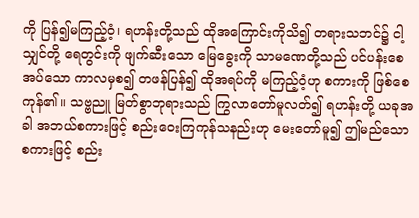ကို ပြန်၍မကြည့်ဝံ့၊ ရဟန်းတို့သည် ထိုအကြောင်းကိုသိ၍ တရားသဘင်၌ ငါ့သျှင်တို့ ရေတွင်းကို ဖျက်ဆီးသော မြေခွေးကို သာမဏေတို့သည် ပင်ပန်းစေအပ်သော ကာလမှစ၍ တဖန်ပြန်၍ ထိုအရပ်ကို မကြည့်ဝံ့ဟု စကားကို ဖြစ်စေကုန်၏။ သဗ္ဗညူ မြတ်စွာဘုရားသည် ကြွလာတော်မူလတ်၍ ရဟန်းတို့ ယခုအခါ အဘယ်စကားဖြင့် စည်းဝေးကြကုန်သနည်းဟု မေးတော်မူ၍ ဤမည်သော စကားဖြင့် စည်း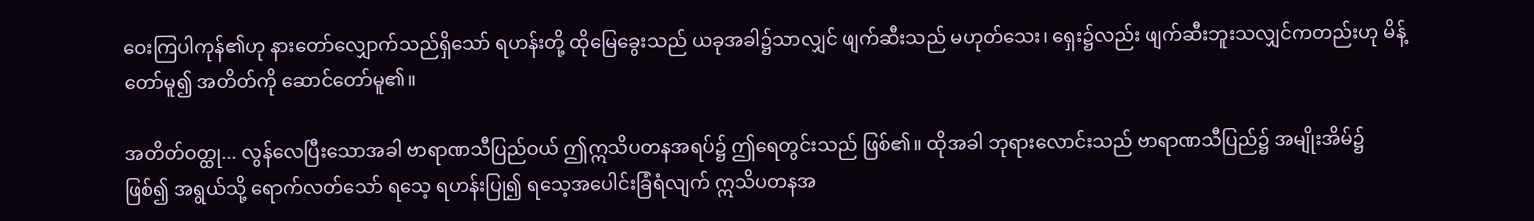ဝေးကြပါကုန်၏ဟု နားတော်လျှောက်သည်ရှိသော် ရဟန်းတို့ ထိုမြေခွေးသည် ယခုအခါ၌သာလျှင် ဖျက်ဆီးသည် မဟုတ်သေး၊ ရှေး၌လည်း ဖျက်ဆီးဘူးသလျှင်ကတည်းဟု မိန့်တော်မူ၍ အတိတ်ကို ဆောင်တော်မူ၏။

အတိတ်ဝတ္ထု... လွန်လေပြီးသောအခါ ဗာရာဏသီပြည်ဝယ် ဤဣသိပတနအရပ်၌ ဤရေတွင်းသည် ဖြစ်၏။ ထိုအခါ ဘုရားလောင်းသည် ဗာရာဏသီပြည်၌ အမျိုးအိမ်၌ ဖြစ်၍ အရွယ်သို့ ရောက်လတ်သော် ရသေ့ ရဟန်းပြု၍ ရသေ့အပေါင်းခြံရံလျက် ဣသိပတနအ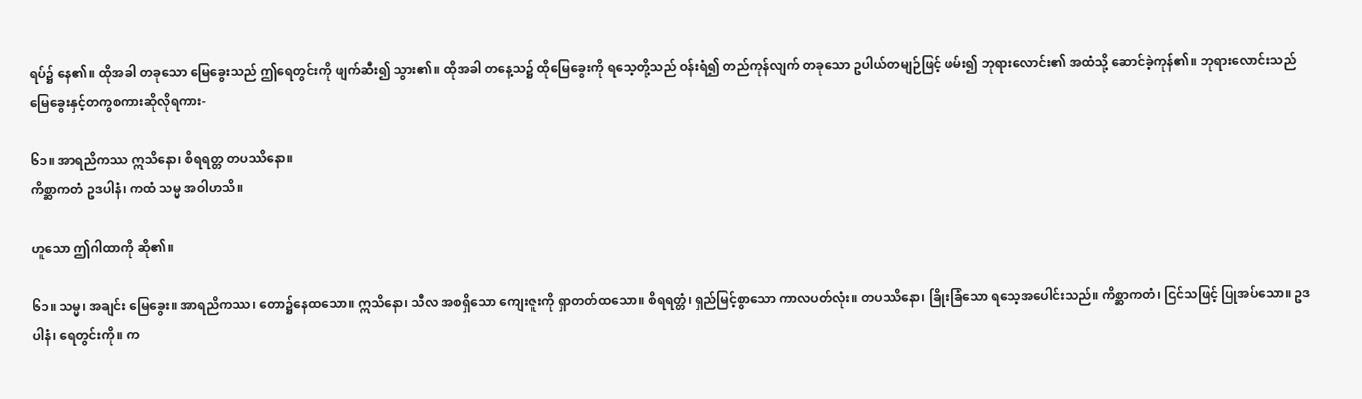ရပ်၌ နေ၏။ ထိုအခါ တခုသော မြေခွေးသည် ဤရေတွင်းကို ဖျက်ဆီး၍ သွား၏။ ထိုအခါ တနေ့သ၌ ထိုမြေခွေးကို ရသေ့တို့သည် ဝန်းရံ၍ တည်ကုန်လျက် တခုသော ဥပါယ်တမျဉ်ဖြင့် ဖမ်း၍ ဘုရားလောင်း၏ အထံသို့ ဆောင်ခဲ့ကုန်၏။ ဘုရားလောင်းသည် မြေခွေးနှင့်တကွစကားဆိုလိုရကား-

၆၁။ အာရညိကဿ ဣသိနော၊ စိရရတ္တ တပဿိနော။
ကိစ္ဆာကတံ ဥဒပါနံ၊ ကထံ သမ္မ အဝါဟသိ။

ဟူသော ဤဂါထာကို ဆို၏။

၆၁။ သမ္မ၊ အချင်း မြေခွေး။ အာရညိကဿ၊ တော၌နေထသော။ ဣသိနော၊ သီလ အစရှိသော ကျေးဇူးကို ရှာတတ်ထသော။ စိရရတ္တံ၊ ရှည်မြင့်စွာသော ကာလပတ်လုံး။ တပဿိနော၊ ခြိုးခြံသော ရသေ့အပေါင်းသည်။ ကိစ္ဆာကတံ၊ ငြင်သဖြင့် ပြုအပ်သော။ ဥဒပါနံ၊ ရေတွင်းကို။ က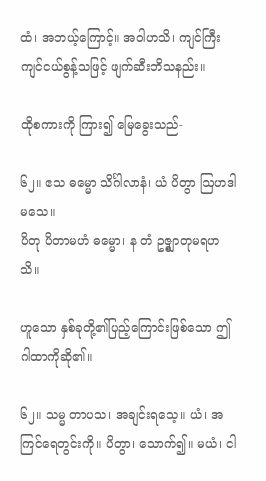ထံ၊ အဘယ့်ကြောင့်။ အဝါဟသိ၊ ကျင်ကြီး ကျင်ငယ်စွန့်သဖြင့် ဖျက်ဆီးဘိသနည်း။

ထိုစကားကို ကြား၍ မြေခွေးသည်-

၆၂။ ဧသ ဓမ္မော သိင်္ဂါလာနံ၊ ယံ ပိတွာ ဩဟဒါမသေ။
ပိတု ပိတာမဟံ ဓမ္မော၊ န တံ ဥဇ္စျာတုမရဟသိ။

ဟူသော နှစ်ခုတို့၏ပြည့်ကြောင်းဖြစ်သော ဤဂါထာကိုဆို၏။

၆၂။ သမ္မ တာပသ၊ အချင်းရသေ့။ ယံ၊ အကြင်ရေတွင်းကို။ ပိတွာ၊ သောက်၍။ မယံ၊ ငါ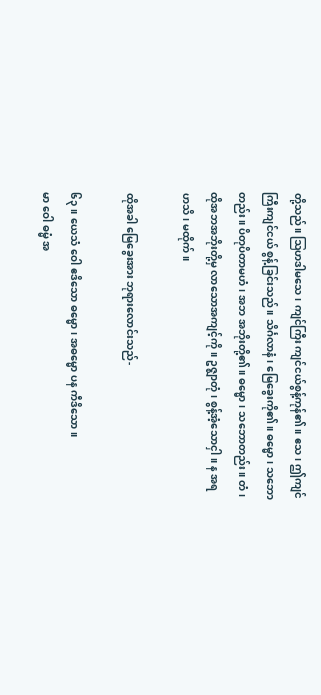တို့သည်။ ဩဟဒါမသေ၊ ကျင်ကြီး ကျင်ငယ်စွန့်ကုန်၏။ ဧသ၊ ဤကျင်ကြီးကျင်ငယ် စွန့်ခြင်းသည်။ သိင်္ဂလာနံ၊ မြေခွေးကို၏။ ဓမ္မော၊ သဘောတည်း။ ပိတုပိတာမဟံ၊ အဘ အဘိုးတို့၏။ ဓမ္မော၊ သဘောတည်း။ တံ၊ ထိုအဘအဘိုးတို့မှ လာသောအကျင့်ကို။ ဥဇ္စျာတုံ၊ စွန့်အံ့သောငှါ။ န အရဟသိ၊ မထိုက်။

ထိုအခါ မြေခွေးအား ဘုရားလောင်းသည်-

၆၃။ ယေသံ ဝေါ ဧဒိသော ဓမ္မော၊ အဓမ္မော ပန ကီဒိသော။
မာ ဝေါ ဓမ္မံ အ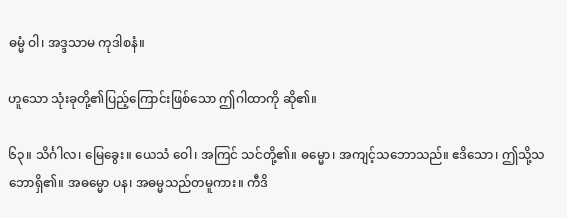ဓမ္မံ ဝါ၊ အဒ္ဒသာမ ကုဒါစနံ။

ဟူသော သုံးခုတို့၏ပြည့်ကြောင်းဖြစ်သော ဤဂါထာကို ဆို၏။

၆၃။ သိင်္ဂါလ၊ မြေခွေး။ ယေသံ ဝေါ၊ အကြင် သင်တို့၏။ ဓမ္မော၊ အကျင့်သဘောသည်။ ဧဒိသော၊ ဤသို့သဘောရှိ၏။ အဓမ္မော ပန၊ အဓမ္မသည်တမူကား။ ကီဒိ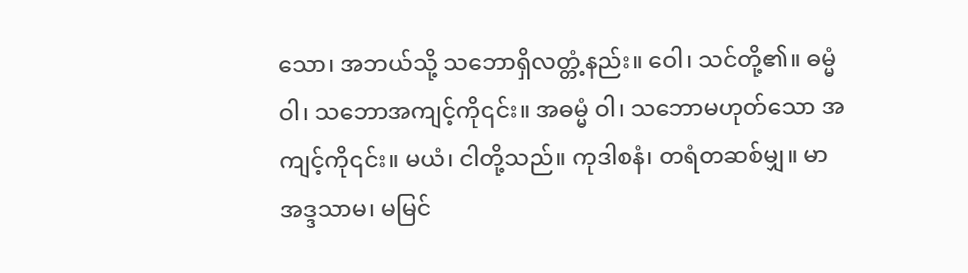သော၊ အဘယ်သို့ သဘောရှိလတ္တံ့နည်း။ ဝေါ၊ သင်တို့၏။ ဓမ္မံ ဝါ၊ သဘောအကျင့်ကို၎င်း။ အဓမ္မံ ဝါ၊ သဘောမဟုတ်သော အကျင့်ကို၎င်း။ မယံ၊ ငါတို့သည်။ ကုဒါစနံ၊ တရံတဆစ်မျှ။ မာ အဒ္ဒသာမ၊ မမြင်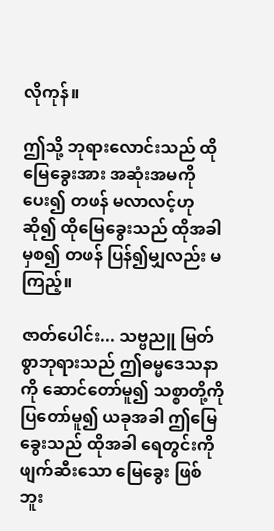လိုကုန်။

ဤသို့ ဘုရားလောင်းသည် ထိုမြေခွေးအား အဆုံးအမကို ပေး၍ တဖန် မလာလင့်ဟု ဆို၍ ထိုမြေခွေးသည် ထိုအခါမှစ၍ တဖန် ပြန်၍မျှလည်း မကြည့်။

ဇာတ်ပေါင်း... သဗ္ဗညူ မြတ်စွာဘုရားသည် ဤဓမ္မဒေသနာကို ဆောင်တော်မူ၍ သစ္စာတို့ကို ပြတော်မူ၍ ယခုအခါ ဤမြေခွေးသည် ထိုအခါ ရေတွင်းကို ဖျက်ဆီးသော မြေခွေး ဖြစ်ဘူး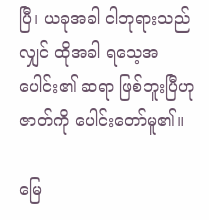ပြီ၊ ယခုအခါ ငါဘုရားသည်လျှင် ထိုအခါ ရသေ့အပေါင်း၏ ဆရာ ဖြစ်ဘူးပြီဟု ဇာတ်ကို ပေါင်းတော်မူ၏။

မြေ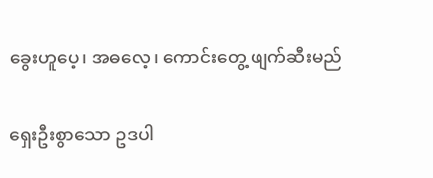ခွေးဟူပေ့၊ အဓလေ့၊ ကောင်းတွေ့ ဖျက်ဆီးမည်

ရှေးဦးစွာသော ဥဒပါ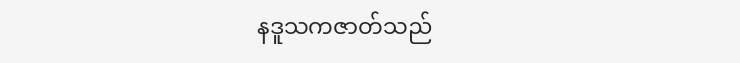နဒူသကဇာတ်သည်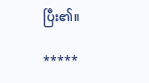ပြီး၏။

*****